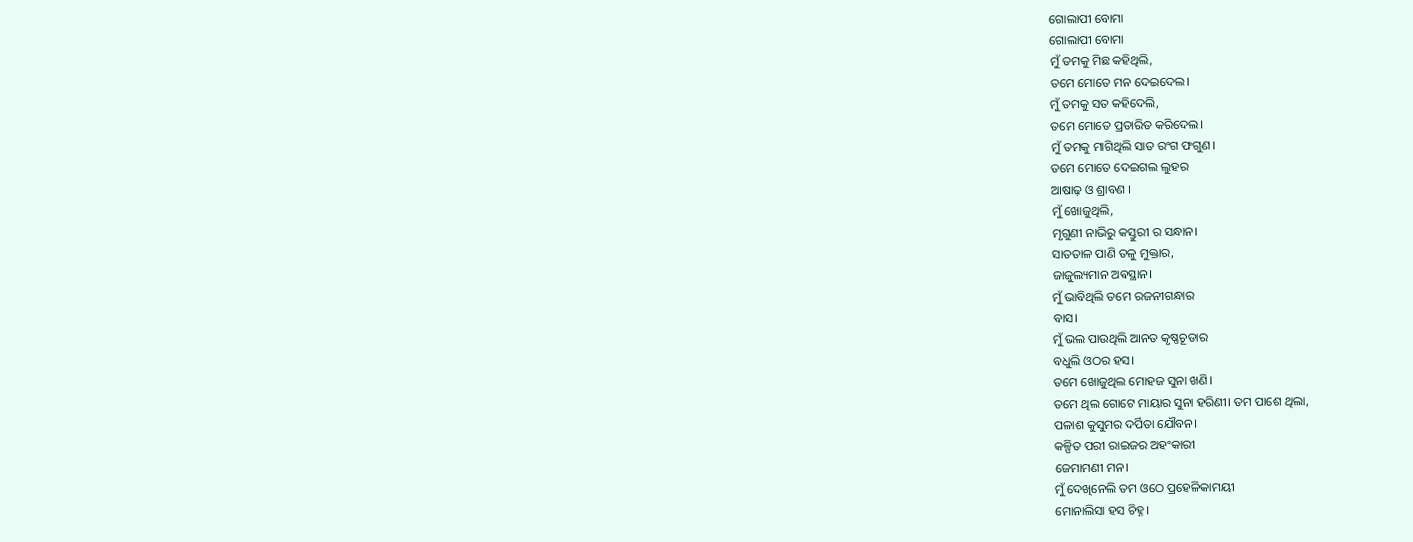ଗୋଲାପୀ ବୋମା
ଗୋଲାପୀ ବୋମା
ମୁଁ ତମକୁ ମିଛ କହିଥିଲି,
ତମେ ମୋତେ ମନ ଦେଇଦେଲ।
ମୁଁ ତମକୁ ସତ କହିଦେଲି,
ତମେ ମୋତେ ପ୍ରତାରିତ କରିଦେଲ।
ମୁଁ ତମକୁ ମାଗିଥିଲି ସାତ ରଂଗ ଫଗୁଣ।
ତମେ ମୋତେ ଦେଇଗଲ ଲୁହର
ଆଷାଢ଼ ଓ ଶ୍ରାବଣ ।
ମୁଁ ଖୋଜୁଥିଲି,
ମୃଗୁଣୀ ନାଭିରୁ କସ୍ତୁରୀ ର ସନ୍ଧାନ।
ସାତତାଳ ପାଣି ତଳୁ ମୁକ୍ତାର,
ଜାଜୁଲ୍ୟମାନ ଅଵସ୍ଥାନ।
ମୁଁ ଭାବିଥିଲି ତମେ ରଜନୀଗନ୍ଧାର
ବାସ।
ମୁଁ ଭଲ ପାଉଥିଲି ଆନତ କୃଷ୍ଣଚୂଡାର
ବଧୁଲି ଓଠର ହସ।
ତମେ ଖୋଜୁଥିଲ ମୋହଜ ସୁନା ଖଣି।
ତମେ ଥିଲ ଗୋଟେ ମାୟାର ସୁନା ହରିଣୀ। ତମ ପାଶେ ଥିଲା,
ପଳାଶ କୁସୁମର ଦର୍ପିତା ଯୌବନ।
କଳ୍ପିତ ପରୀ ରାଇଜର ଅହଂକାରୀ
ଜେମାମଣୀ ମନ।
ମୁଁ ଦେଖିନେଲି ତମ ଓଠେ ପ୍ରହେଳିକାମୟୀ
ମୋନାଲିସା ହସ ଚିହ୍ନ।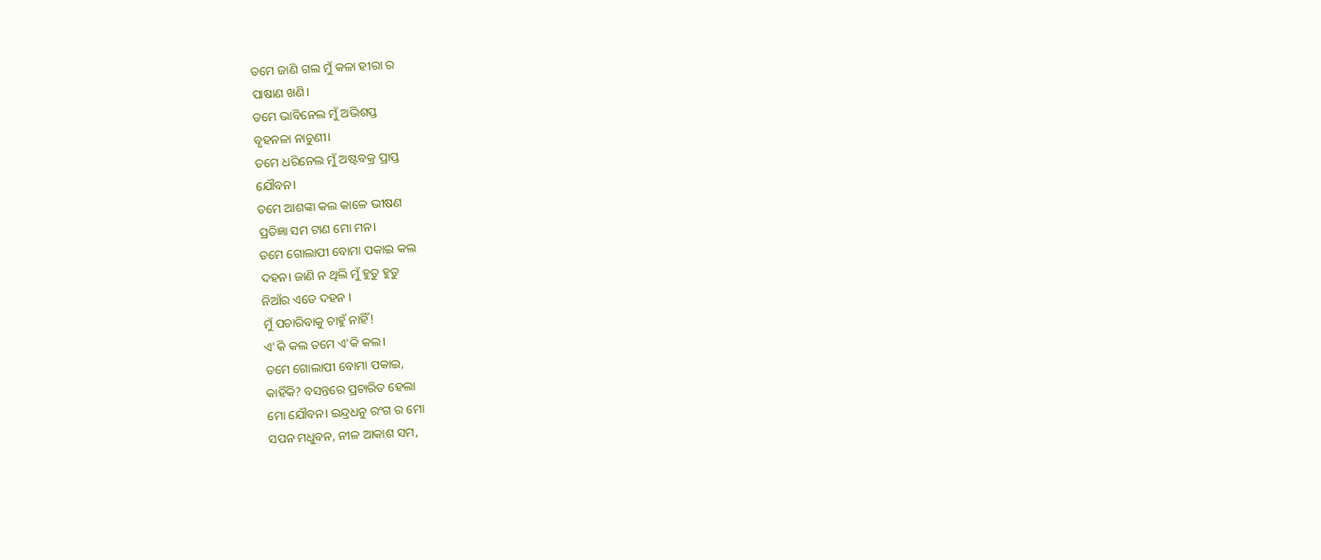ତମେ ଜାଣି ଗଲ ମୁଁ କଳା ହୀରା ର
ପାଷାଣ ଖଣି।
ତମେ ଭାବିନେଲ ମୁଁ ଅଭିଶପ୍ତ
ବୃହନଳା ନାଚୁଣୀ।
ତମେ ଧରିନେଲ ମୁଁ ଅଷ୍ଟବକ୍ର ପ୍ରାପ୍ତ
ଯୌବନ।
ତମେ ଆଶଙ୍କା କଲ କାଳେ ଭୀଷଣ
ପ୍ରତିଜ୍ଞା ସମ ଟାଣ ମୋ ମନ।
ତମେ ଗୋଲାପୀ ବୋମା ପକାଇ କଲ
ଦହନ। ଜାଣି ନ ଥିଲି ମୁଁ ହୁତୁ ହୁତୁ
ନିଆଁର ଏତେ ଦହନ ।
ମୁଁ ପଚାରିବାକୁ ଚାହୁଁ ନାହିଁ!
ଏ'କି କଲ ତମେ ଏ'କି କଲ।
ତମେ ଗୋଲାପୀ ବୋମା ପକାଇ,
କାହିଁକି? ବସନ୍ତରେ ପ୍ରଚାରିତ ହେଲା
ମୋ ଯୌବନ। ଇନ୍ଦ୍ରଧନୁ ରଂଗ ର ମୋ
ସପନ ମଧୁବନ, ନୀଳ ଆକାଶ ସମ,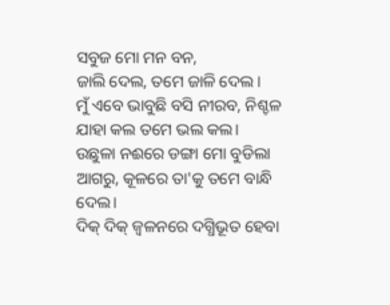ସବୁଜ ମୋ ମନ ବନ,
ଜାଲି ଦେଲ, ତମେ ଜାଳି ଦେଲ ।
ମୁଁ ଏବେ ଭାବୁଛି ବସି ନୀରବ, ନିଶ୍ଚଳ
ଯାହା କଲ ତମେ ଭଲ କଲ।
ଉଛୁଳା ନଈରେ ଡଙ୍ଗା ମୋ ବୁଡିଲା
ଆଗରୁ, କୂଳରେ ତା'କୁ ତମେ ବାନ୍ଧି
ଦେଲ।
ଦିକ୍ ଦିକ୍ ଜ୍ବଳନରେ ଦଗ୍ଧିଭୂତ ହେବା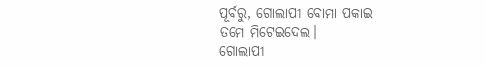ପୂର୍ବରୁ, ଗୋଲାପୀ ବୋମା ପକାଇ
ତମେ ମିଟେଇଦେଲ।
ଗୋଲାପୀ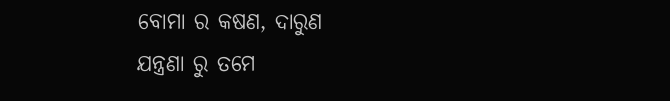ବୋମା ର କଷଣ, ଦାରୁଣ
ଯନ୍ତ୍ରଣା ରୁ ତମେ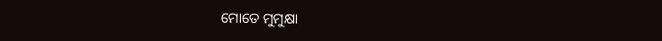ମୋତେ ମୁମୁକ୍ଷା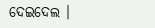ଦେଇଦେଲ ।